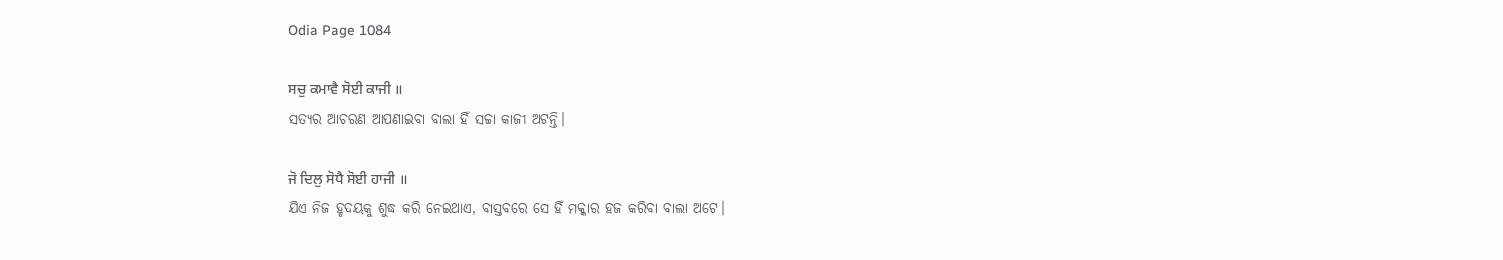Odia Page 1084

ਸਚੁ ਕਮਾਵੈ ਸੋਈ ਕਾਜੀ ॥
ସତ୍ୟର ଆଚରଣ ଆପଣାଇବା ବାଲା ହିଁ ସଚ୍ଚା କାଜୀ ଅଟନ୍ତି।

ਜੋ ਦਿਲੁ ਸੋਧੈ ਸੋਈ ਹਾਜੀ ॥
ଯିଏ ନିଜ ହୃଦୟକୁ ଶୁଦ୍ଧ କରି ନେଇଥାଏ, ବାସ୍ତବରେ ସେ ହିଁ ମକ୍କାର ହଜ କରିବା ବାଲା ଅଟେ।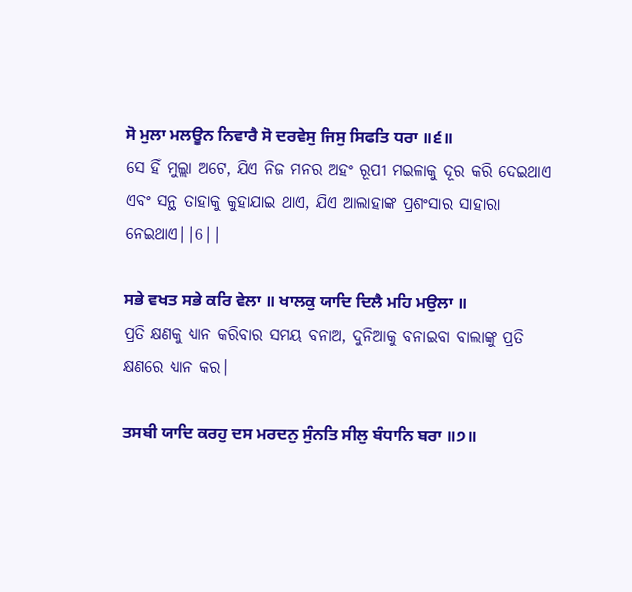ਸੋ ਮੁਲਾ ਮਲਊਨ ਨਿਵਾਰੈ ਸੋ ਦਰਵੇਸੁ ਜਿਸੁ ਸਿਫਤਿ ਧਰਾ ॥੬॥
ସେ ହିଁ ମୁଲ୍ଲା ଅଟେ, ଯିଏ ନିଜ ମନର ଅହଂ ରୂପୀ ମଇଳାକୁ ଦୂର କରି ଦେଇଥାଏ ଏବଂ ସନ୍ଥ ତାହାକୁ କୁହାଯାଇ ଥାଏ, ଯିଏ ଆଲାହାଙ୍କ ପ୍ରଶଂସାର ସାହାରା ନେଇଥାଏ||6||

ਸਭੇ ਵਖਤ ਸਭੇ ਕਰਿ ਵੇਲਾ ॥ ਖਾਲਕੁ ਯਾਦਿ ਦਿਲੈ ਮਹਿ ਮਉਲਾ ॥
ପ୍ରତି କ୍ଷଣକୁ ଧ୍ୟାନ କରିବାର ସମୟ ବନାଅ, ଦୁନିଆକୁ ବନାଇବା ବାଲାଙ୍କୁ ପ୍ରତି କ୍ଷଣରେ ଧ୍ୟାନ କର।

ਤਸਬੀ ਯਾਦਿ ਕਰਹੁ ਦਸ ਮਰਦਨੁ ਸੁੰਨਤਿ ਸੀਲੁ ਬੰਧਾਨਿ ਬਰਾ ॥੭॥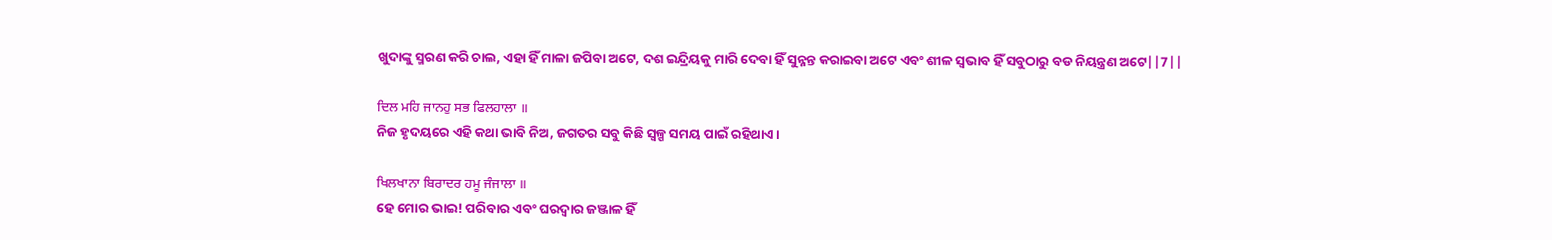ଖୁଦାଙ୍କୁ ସ୍ମରଣ କରି ଚାଲ, ଏହା ହିଁ ମାଳା ଜପିବା ଅଟେ, ଦଶ ଇନ୍ଦ୍ରିୟକୁ ମାରି ଦେବା ହିଁ ସୁନ୍ନନ୍ତ କରାଇବା ଅଟେ ଏବଂ ଶୀଳ ସ୍ଵଭାବ ହିଁ ସବୁଠାରୁ ବଡ ନିୟନ୍ତ୍ରଣ ଅଟେ||7||

ਦਿਲ ਮਹਿ ਜਾਨਹੁ ਸਭ ਫਿਲਹਾਲਾ ॥
ନିଜ ହୃଦୟରେ ଏହି କଥା ଭାବି ନିଅ, ଜଗତର ସବୁ କିଛି ସ୍ୱଳ୍ପ ସମୟ ପାଇଁ ରହିଥାଏ।

ਖਿਲਖਾਨਾ ਬਿਰਾਦਰ ਹਮੂ ਜੰਜਾਲਾ ॥
ହେ ମୋର ଭାଇ! ପରିବାର ଏବଂ ଘରଦ୍ଵାର ଜଞ୍ଜାଳ ହିଁ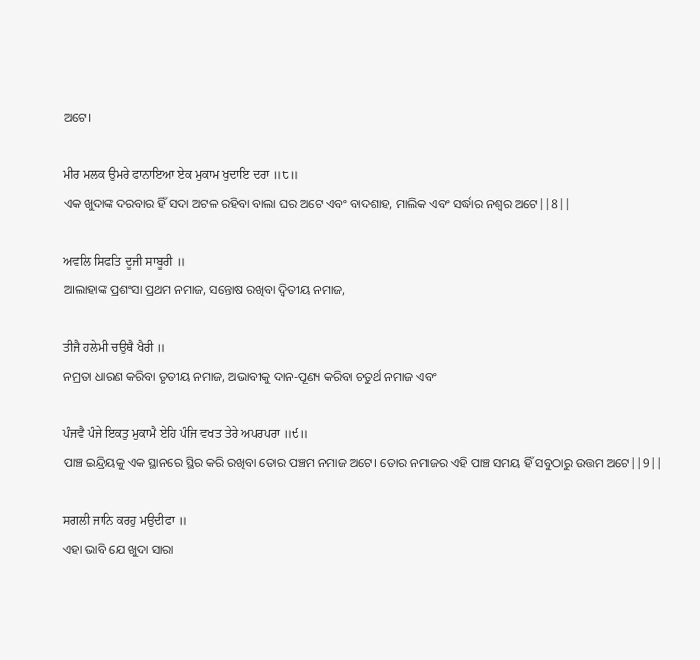ଅଟେ।

ਮੀਰ ਮਲਕ ਉਮਰੇ ਫਾਨਾਇਆ ਏਕ ਮੁਕਾਮ ਖੁਦਾਇ ਦਰਾ ॥੮॥
ଏକ ଖୁଦାଙ୍କ ଦରବାର ହିଁ ସଦା ଅଟଳ ରହିବା ବାଲା ଘର ଅଟେ ଏବଂ ବାଦଶାହ, ମାଲିକ ଏବଂ ସର୍ଦ୍ଧାର ନଶ୍ଵର ଅଟେ||8||

ਅਵਲਿ ਸਿਫਤਿ ਦੂਜੀ ਸਾਬੂਰੀ ॥
ଆଲାହାଙ୍କ ପ୍ରଶଂସା ପ୍ରଥମ ନମାଜ, ସନ୍ତୋଷ ରଖିବା ଦ୍ଵିତୀୟ ନମାଜ,

ਤੀਜੈ ਹਲੇਮੀ ਚਉਥੈ ਖੈਰੀ ॥
ନମ୍ରତା ଧାରଣ କରିବା ତୃତୀୟ ନମାଜ, ଅଭାବୀକୁ ଦାନ-ପୂଣ୍ୟ କରିବା ଚତୁର୍ଥ ନମାଜ ଏବଂ

ਪੰਜਵੈ ਪੰਜੇ ਇਕਤੁ ਮੁਕਾਮੈ ਏਹਿ ਪੰਜਿ ਵਖਤ ਤੇਰੇ ਅਪਰਪਰਾ ॥੯॥
ପାଞ୍ଚ ଇନ୍ଦ୍ରିୟକୁ ଏକ ସ୍ଥାନରେ ସ୍ଥିର କରି ରଖିବା ତୋର ପଞ୍ଚମ ନମାଜ ଅଟେ। ତୋର ନମାଜର ଏହି ପାଞ୍ଚ ସମୟ ହିଁ ସବୁଠାରୁ ଉତ୍ତମ ଅଟେ||9||

ਸਗਲੀ ਜਾਨਿ ਕਰਹੁ ਮਉਦੀਫਾ ॥
ଏହା ଭାବି ଯେ ଖୁଦା ସାରା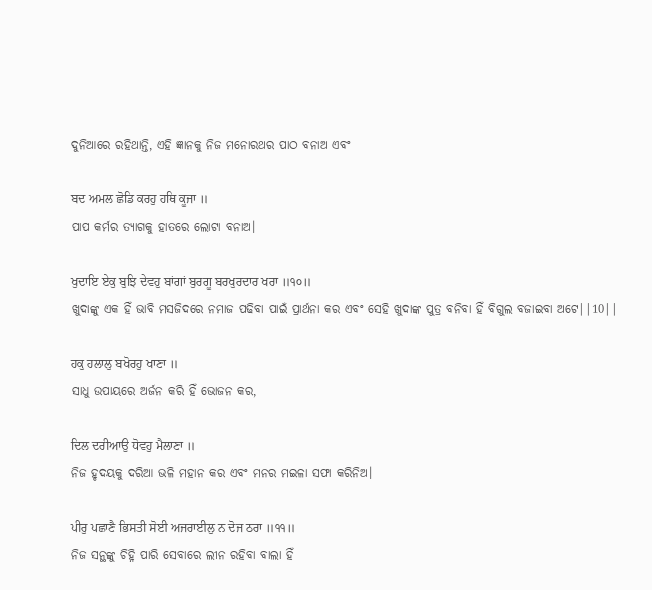ଦୁନିଆରେ ରହିଥାନ୍ତି, ଏହି ଜ୍ଞାନକୁ ନିଜ ମନୋରଥର ପାଠ ବନାଅ ଏବଂ

ਬਦ ਅਮਲ ਛੋਡਿ ਕਰਹੁ ਹਥਿ ਕੂਜਾ ॥
ପାପ କର୍ମର ତ୍ୟାଗକୁ ହାତରେ ଲୋଟା ବନାଅ।

ਖੁਦਾਇ ਏਕੁ ਬੁਝਿ ਦੇਵਹੁ ਬਾਂਗਾਂ ਬੁਰਗੂ ਬਰਖੁਰਦਾਰ ਖਰਾ ॥੧੦॥
ଖୁଦାଙ୍କୁ ଏକ ହିଁ ଭାବି ମସଜିଦରେ ନମାଜ ପଢିବା ପାଇଁ ପ୍ରାର୍ଥନା କର ଏବଂ ସେହି ଖୁଦାଙ୍କ ପୁତ୍ର ବନିବା ହିଁ ବିଗୁଲ ବଜାଇବା ଅଟେ||10||

ਹਕੁ ਹਲਾਲੁ ਬਖੋਰਹੁ ਖਾਣਾ ॥
ସାଧୁ ଉପାୟରେ ଅର୍ଜନ କରି ହିଁ ଭୋଜନ କର,

ਦਿਲ ਦਰੀਆਉ ਧੋਵਹੁ ਮੈਲਾਣਾ ॥
ନିଜ ହୃଦୟକୁ ଦରିଆ ଭଳି ମହାନ କର ଏବଂ ମନର ମଇଳା ସଫା କରିନିଅ।

ਪੀਰੁ ਪਛਾਣੈ ਭਿਸਤੀ ਸੋਈ ਅਜਰਾਈਲੁ ਨ ਦੋਜ ਠਰਾ ॥੧੧॥
ନିଜ ସନ୍ଥଙ୍କୁ ଚିହ୍ନି ପାରି ସେବାରେ ଲୀନ ରହିବା ବାଲା ହିଁ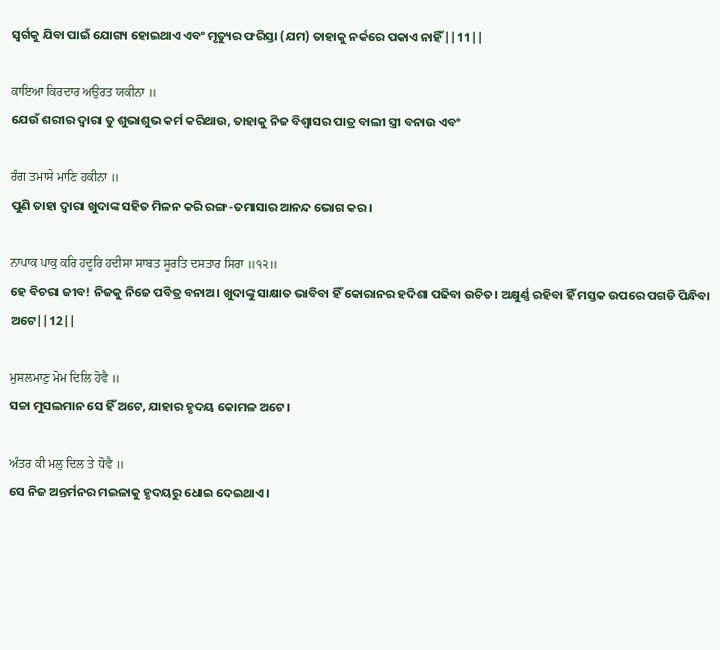ସ୍ଵର୍ଗକୁ ଯିବା ପାଇଁ ଯୋଗ୍ୟ ହୋଇଥାଏ ଏବଂ ମୃତ୍ୟୁର ଫରିସ୍ତା (ଯମ) ତାହାକୁ ନର୍କରେ ପକାଏ ନାହିଁ||11||

ਕਾਇਆ ਕਿਰਦਾਰ ਅਉਰਤ ਯਕੀਨਾ ॥
ଯେଉଁ ଶରୀର ଦ୍ଵାରା ତୁ ଶୁଭାଶୁଭ କର୍ମ କରିଥାଉ, ତାହାକୁ ନିଜ ବିଶ୍ବାସର ପାତ୍ର ବାଲୀ ସ୍ତ୍ରୀ ବନାଉ ଏବଂ

ਰੰਗ ਤਮਾਸੇ ਮਾਣਿ ਹਕੀਨਾ ॥
ପୁଣି ତାହା ଦ୍ଵାରା ଖୁଦାଙ୍କ ସହିତ ମିଳନ କରି ରଙ୍ଗ-ତମାସାର ଆନନ୍ଦ ଭୋଗ କର।

ਨਾਪਾਕ ਪਾਕੁ ਕਰਿ ਹਦੂਰਿ ਹਦੀਸਾ ਸਾਬਤ ਸੂਰਤਿ ਦਸਤਾਰ ਸਿਰਾ ॥੧੨॥
ହେ ବିଚରା ଜୀବ! ନିଜକୁ ନିଜେ ପବିତ୍ର ବନାଅ। ଖୁଦାଙ୍କୁ ସାକ୍ଷାତ ଭାବିବା ହିଁ କୋରାନର ହଦିଶା ପଢିବା ଉଚିତ। ଅକ୍ଷୁର୍ଣ୍ଣ ରହିବା ହିଁ ମସ୍ତକ ଉପରେ ପଗଡି ପିନ୍ଧିବା ଅଟେ||12||

ਮੁਸਲਮਾਣੁ ਮੋਮ ਦਿਲਿ ਹੋਵੈ ॥
ସଚ୍ଚା ମୁସଲମାନ ସେ ହିଁ ଅଟେ, ଯାହାର ହୃଦୟ କୋମଳ ଅଟେ।

ਅੰਤਰ ਕੀ ਮਲੁ ਦਿਲ ਤੇ ਧੋਵੈ ॥
ସେ ନିଜ ଅନ୍ତର୍ମନର ମଇଳାକୁ ହୃଦୟରୁ ଧୋଇ ଦେଇଥାଏ।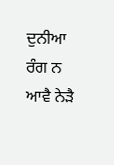ਦੁਨੀਆ ਰੰਗ ਨ ਆਵੈ ਨੇੜੈ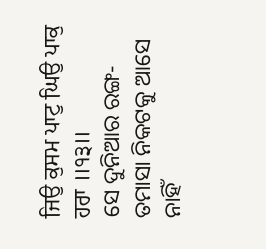ਜਿਉ ਕੁਸਮ ਪਾਟੁ ਘਿਉ ਪਾਕੁ ਹਰਾ ॥੧੩॥
ସେ ଦୁନିଆର ରଙ୍ଗ-ତମାସା ନିକଟକୁ ଆସେ ନାହିଁ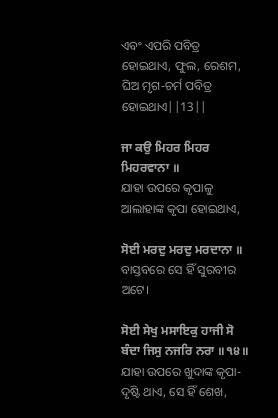ଏବଂ ଏପରି ପବିତ୍ର ହୋଇଥାଏ, ଫୁଲ, ରେଶମ, ଘିଅ ମୃଗ-ଚର୍ମ ପବିତ୍ର ହୋଇଥାଏ||13||

ਜਾ ਕਉ ਮਿਹਰ ਮਿਹਰ ਮਿਹਰਵਾਨਾ ॥
ଯାହା ଉପରେ କୃପାଳୁ ଆଲାହାଙ୍କ କୃପା ହୋଇଥାଏ,

ਸੋਈ ਮਰਦੁ ਮਰਦੁ ਮਰਦਾਨਾ ॥
ବାସ୍ତବରେ ସେ ହିଁ ସୁରବୀର ଅଟେ।

ਸੋਈ ਸੇਖੁ ਮਸਾਇਕੁ ਹਾਜੀ ਸੋ ਬੰਦਾ ਜਿਸੁ ਨਜਰਿ ਨਰਾ ॥੧੪॥
ଯାହା ଉପରେ ଖୁଦାଙ୍କ କୃପା-ଦୃଷ୍ଟି ଥାଏ, ସେ ହିଁ ଶେଖ,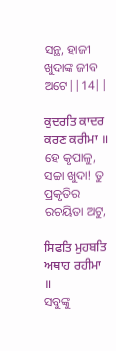ସନ୍ଥ, ହାଜୀ ଖୁଦାଙ୍କ ଜୀବ ଅଟେ||14||

ਕੁਦਰਤਿ ਕਾਦਰ ਕਰਣ ਕਰੀਮਾ ॥
ହେ କୃପାଳୁ, ସଚ୍ଚା ଖୁଦା! ତୁ ପ୍ରକୃତିର ରଚୟିତା ଅଟୁ,

ਸਿਫਤਿ ਮੁਹਬਤਿ ਅਥਾਹ ਰਹੀਮਾ ॥
ସବୁଙ୍କୁ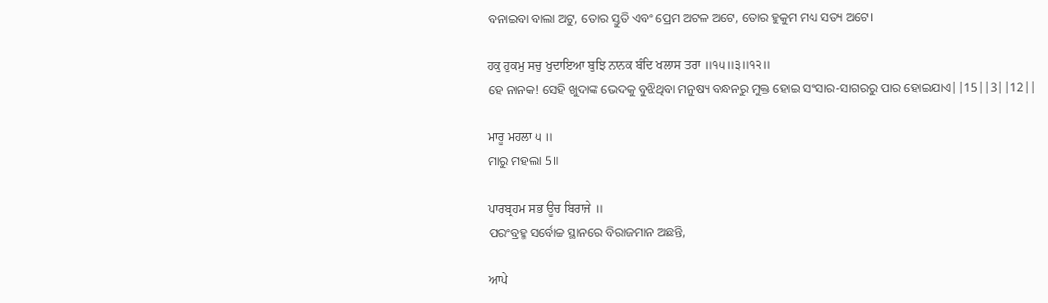ବନାଇବା ବାଲା ଅଟୁ, ତୋର ସ୍ତୁତି ଏବଂ ପ୍ରେମ ଅଟଳ ଅଟେ, ତୋର ହୁକୁମ ମଧ୍ୟ ସତ୍ୟ ଅଟେ।

ਹਕੁ ਹੁਕਮੁ ਸਚੁ ਖੁਦਾਇਆ ਬੁਝਿ ਨਾਨਕ ਬੰਦਿ ਖਲਾਸ ਤਰਾ ॥੧੫॥੩॥੧੨॥
ହେ ନାନକ! ସେହି ଖୁଦାଙ୍କ ଭେଦକୁ ବୁଝିଥିବା ମନୁଷ୍ୟ ବନ୍ଧନରୁ ମୁକ୍ତ ହୋଇ ସଂସାର-ସାଗରରୁ ପାର ହୋଇଯାଏ||15||3||12||

ਮਾਰੂ ਮਹਲਾ ੫ ॥
ମାରୁ ମହଲା 5॥

ਪਾਰਬ੍ਰਹਮ ਸਭ ਊਚ ਬਿਰਾਜੇ ॥
ପରଂବ୍ରହ୍ମ ସର୍ବୋଚ୍ଚ ସ୍ଥାନରେ ବିରାଜମାନ ଅଛନ୍ତି,

ਆਪੇ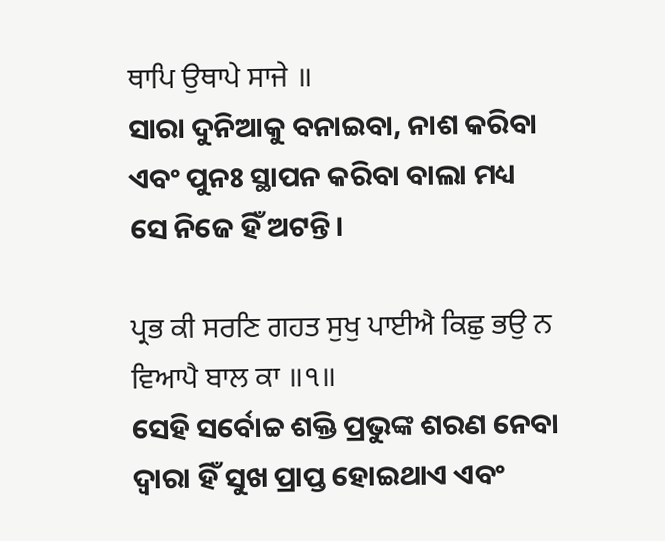ਥਾਪਿ ਉਥਾਪੇ ਸਾਜੇ ॥
ସାରା ଦୁନିଆକୁ ବନାଇବା, ନାଶ କରିବା ଏବଂ ପୁନଃ ସ୍ଥାପନ କରିବା ବାଲା ମଧ୍ୟ ସେ ନିଜେ ହିଁ ଅଟନ୍ତି।

ਪ੍ਰਭ ਕੀ ਸਰਣਿ ਗਹਤ ਸੁਖੁ ਪਾਈਐ ਕਿਛੁ ਭਉ ਨ ਵਿਆਪੈ ਬਾਲ ਕਾ ॥੧॥
ସେହି ସର୍ବୋଚ୍ଚ ଶକ୍ତି ପ୍ରଭୁଙ୍କ ଶରଣ ନେବା ଦ୍ଵାରା ହିଁ ସୁଖ ପ୍ରାପ୍ତ ହୋଇଥାଏ ଏବଂ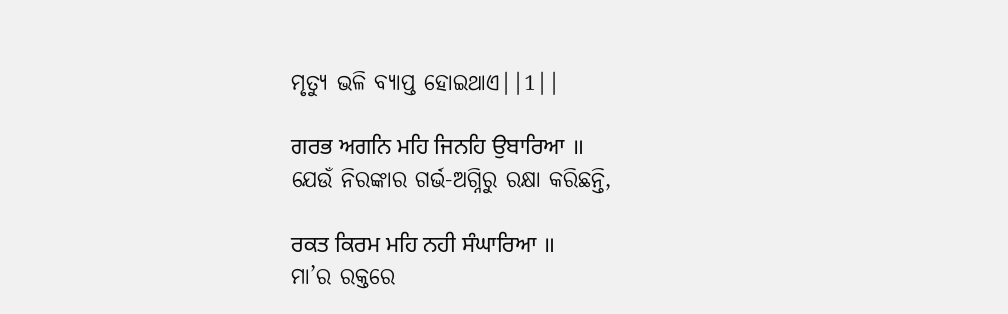ମୃତ୍ୟୁ ଭଳି ବ୍ୟାପ୍ତ ହୋଇଥାଏ||1||

ਗਰਭ ਅਗਨਿ ਮਹਿ ਜਿਨਹਿ ਉਬਾਰਿਆ ॥
ଯେଉଁ ନିରଙ୍କାର ଗର୍ଭ-ଅଗ୍ନିରୁ ରକ୍ଷା କରିଛନ୍ତି,

ਰਕਤ ਕਿਰਮ ਮਹਿ ਨਹੀ ਸੰਘਾਰਿਆ ॥
ମା’ର ରକ୍ତରେ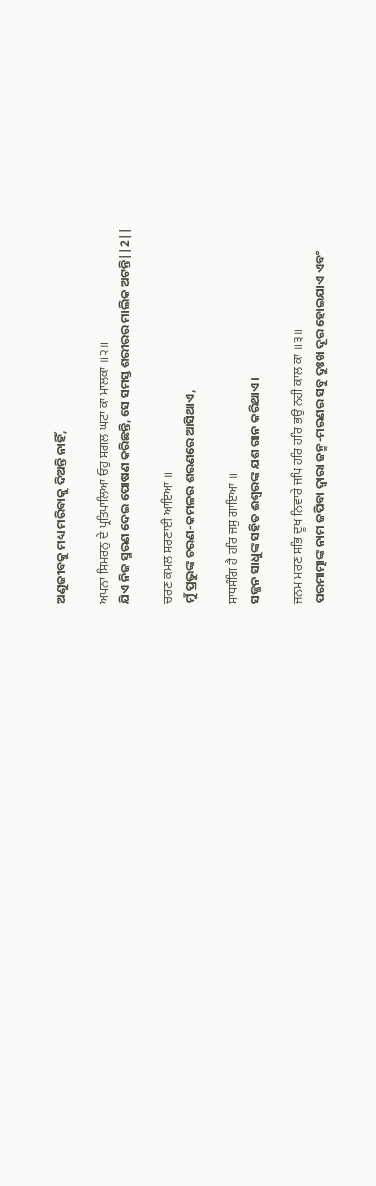ଅଣୁଜୀବକୁ ମଧ୍ୟ ମରିବାକୁ ଦିଅନ୍ତି ନାହିଁ,

ਅਪਨਾ ਸਿਮਰਨੁ ਦੇ ਪ੍ਰਤਿਪਾਲਿਆ ਓਹੁ ਸਗਲ ਘਟਾ ਕਾ ਮਾਲਕਾ ॥੨॥
ଯିଏ ନିଜ ସ୍ମରଣ ଦେଇ ପୋଷଣ କରିଛନ୍ତି, ସେ ସମସ୍ତ ଶରୀରର ମାଲିକ ଅଟନ୍ତି||2||

ਚਰਣ ਕਮਲ ਸਰਣਾਈ ਆਇਆ ॥
ମୁଁ ପ୍ରଭୁଙ୍କ ଚରଣ-କମଳର ଶରଣରେ ଆସିଥାଏ,

ਸਾਧਸੰਗਿ ਹੈ ਹਰਿ ਜਸੁ ਗਾਇਆ ॥
ସଜ୍ଜନ ସାଧୁଙ୍କ ସହିତ ଈଶ୍ଵରଙ୍କ ଯଶ ଗାନ କରିଥାଏ।

ਜਨਮ ਮਰਣ ਸਭਿ ਦੂਖ ਨਿਵਾਰੇ ਜਪਿ ਹਰਿ ਹਰਿ ਭਉ ਨਹੀ ਕਾਲ ਕਾ ॥੩॥
ପରମାତ୍ମାଙ୍କ ନାମ ଜପିବା ଦ୍ଵାରା ଜନ୍ମ-ମରଣର ସବୁ ଦୁଃଖ ଦୂର ହୋଇଯାଏ ଏବଂ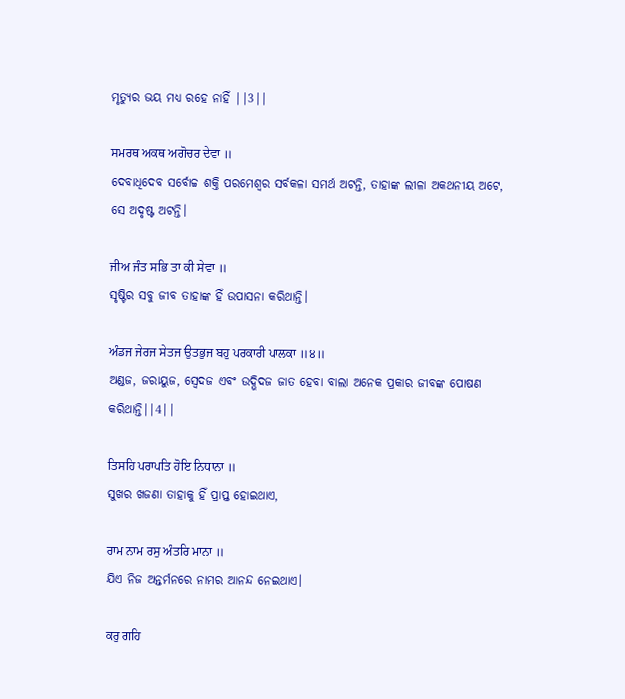ମୃତ୍ୟୁର ଭୟ ମଧ୍ୟ ରହେ ନାହିଁ ||3||

ਸਮਰਥ ਅਕਥ ਅਗੋਚਰ ਦੇਵਾ ॥
ଦେବାଧିଦେବ ସର୍ବୋଚ୍ଚ ଶକ୍ତି ପରମେଶ୍ଵର ସର୍ବକଳା ସମର୍ଥ ଅଟନ୍ତି, ତାହାଙ୍କ ଲୀଳା ଅକଥନୀୟ ଅଟେ, ସେ ଅଦୃଷ୍ଟ ଅଟନ୍ତି।

ਜੀਅ ਜੰਤ ਸਭਿ ਤਾ ਕੀ ਸੇਵਾ ॥
ସୃଷ୍ଟିର ସବୁ ଜୀବ ତାହାଙ୍କ ହିଁ ଉପାସନା କରିଥାନ୍ତି।

ਅੰਡਜ ਜੇਰਜ ਸੇਤਜ ਉਤਭੁਜ ਬਹੁ ਪਰਕਾਰੀ ਪਾਲਕਾ ॥੪॥
ଅଣ୍ଡଜ, ଜରାୟୁଜ, ସ୍ଵେଦଜ ଏବଂ ଉଦ୍ଭିଦଜ ଜାତ ହେବା ବାଲା ଅନେକ ପ୍ରକାର ଜୀବଙ୍କ ପୋଷଣ କରିଥାନ୍ତି||4||

ਤਿਸਹਿ ਪਰਾਪਤਿ ਹੋਇ ਨਿਧਾਨਾ ॥
ସୁଖର ଖଜଣା ତାହାକୁ ହିଁ ପ୍ରାପ୍ତ ହୋଇଥାଏ,

ਰਾਮ ਨਾਮ ਰਸੁ ਅੰਤਰਿ ਮਾਨਾ ॥
ଯିଏ ନିଜ ଅନ୍ତର୍ମନରେ ନାମର ଆନନ୍ଦ ନେଇଥାଏ।

ਕਰੁ ਗਹਿ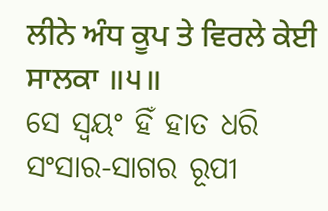ਲੀਨੇ ਅੰਧ ਕੂਪ ਤੇ ਵਿਰਲੇ ਕੇਈ ਸਾਲਕਾ ॥੫॥
ସେ ସ୍ଵୟଂ ହିଁ ହାତ ଧରି ସଂସାର-ସାଗର ରୂପୀ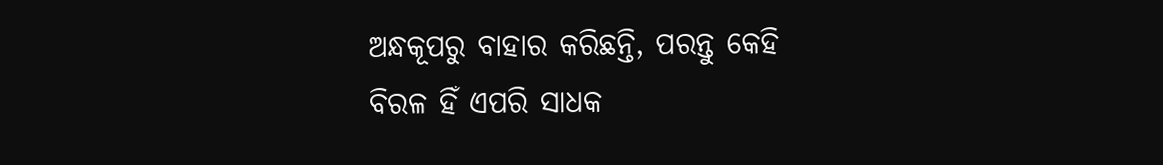ଅନ୍ଧକୂପରୁ ବାହାର କରିଛନ୍ତି, ପରନ୍ତୁ କେହି ବିରଳ ହିଁ ଏପରି ସାଧକ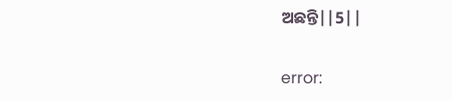ଅଛନ୍ତି||5||

error: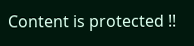Content is protected !!